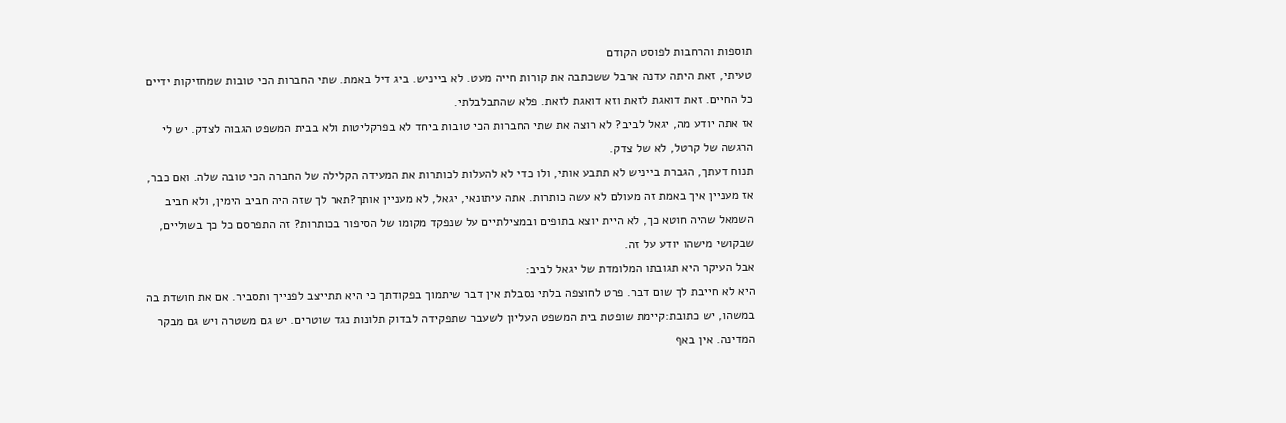תוספות והרחבות לפוסט הקודם
טעיתי, זאת היתה עדנה ארבל ששכתבה את קורות חייה מעט. לא בייניש. ביג דיל באמת. שתי החברות הכי טובות שמחזיקות ידיים כל החיים. זאת דואגת לזאת וזא דואגת לזאת. פלא שהתבלבלתי.
אז אתה יודע מה, יגאל לביב? לא רוצה את שתי החברות הכי טובות ביחד לא בפרקליטות ולא בבית המשפט הגבוה לצדק. יש לי הרגשה של קרטל, לא של צדק.
תנוח דעתך, הגברת בייניש לא תתבע אותי, ולו כדי לא להעלות לכותרות את המעידה הקלילה של החברה הכי טובה שלה. ואם כבר, אז מעניין איך באמת זה מעולם לא עשה כותרות. אתה עיתונאי, יגאל, לא מעניין אותך?תאר לך שזה היה חביב הימין, ולא חביב השמאל שהיה חוטא כך, לא היית יוצא בתופים ובמצילתיים על שנפקד מקומו של הסיפור בכותרות? זה התפרסם כל כך בשוליים, שבקושי מישהו יודע על זה.
אבל העיקר היא תגובתו המלומדת של יגאל לביב:
היא לא חייבת לך שום דבר. פרט לחוצפה בלתי נסבלת אין דבר שיתמוך בפקודתך כי היא תתייצב לפנייך ותסביר. אם את חושדת בה במשהו, יש כתובת:קיימת שופטת בית המשפט העליון לשעבר שתפקידה לבדוק תלונות נגד שוטרים. יש גם משטרה ויש גם מבקר המדינה. אין באף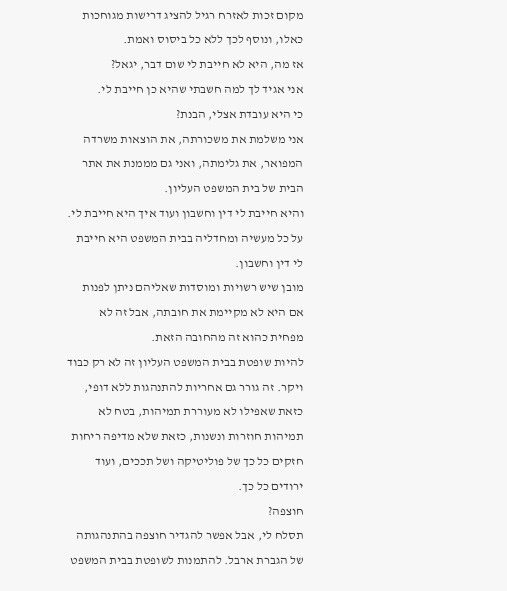מקום זכות לאזרח רגיל להציג דרישות מגוחכות כאלו, ונוסף לכך ללא כל ביסוס ואמת.
אז מה, היא לא חייבת לי שום דבר, יגאל?
אני אגיד לך למה חשבתי שהיא כן חייבת לי.
כי היא עובדת אצלי, הבנת?
אני משלמת את משכורתה, את הוצאות משרדה המפואר, את גלימתה, ואני גם מממנת את אתר הבית של בית המשפט העליון.
והיא חייבת לי דין וחשבון ועוד איך היא חייבת לי. על כל מעשיה ומחדליה בבית המשפט היא חייבת לי דין וחשבון.
מובן שיש רשויות ומוסדות שאליהם ניתן לפנות אם היא לא מקיימת את חובתה, אבל זה לא מפחית כהוא זה מהחובה הזאת.
להיות שופטת בבית המשפט העליון זה לא רק כבוד ויקר. זה גורר גם אחריות להתנהגות ללא דופי, כזאת שאפילו לא מעוררת תמיהות, בטח לא תמיהות חוזרות ונשנות, כזאת שלא מדיפה ריחות חזקים כל כך של פוליטיקה ושל תככים, ועוד ירודים כל כך.
חוצפה?
תסלח לי, אבל אפשר להגדיר חוצפה בהתנהגותה של הגברת ארבל. להתמנות לשופטת בבית המשפט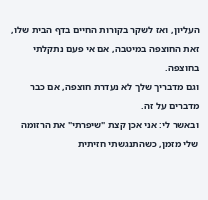העליון, ואז לשקר בקורות החיים בדף הבית שלו, זאת החוצפה במיטבה, אם אי פעם נתקלתי בחוצפה.
וגם מדבריך שלך לא נעדרת חוצפה, אם כבר מדברים על זה.
ובאשר לי: אני אכן קצת "שיפרתי" את הרזומה שלי מזמן, כשהתנגשתי חזיתית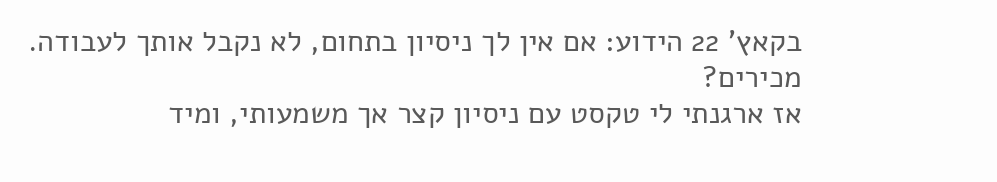בקאץ' 22 הידוע: אם אין לך ניסיון בתחום, לא נקבל אותך לעבודה.
מכירים?
אז ארגנתי לי טקסט עם ניסיון קצר אך משמעותי, ומיד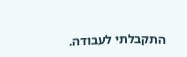התקבלתי לעבודה.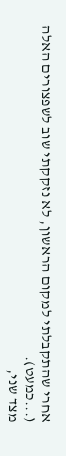אחרי שהתקבלתי למקום הראשון, לא נזקקתי שוב לשפצורים האלה (...כמעט).
מצד שני,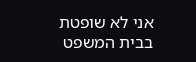אני לא שופטת בבית המשפט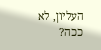העליון, לא ככה?